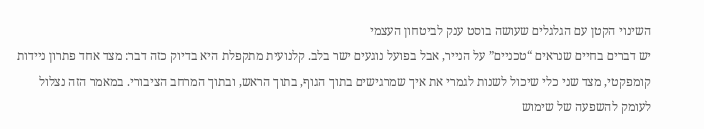השינוי הקטן עם הגלגלים שעושה בוסט ענק לביטחון העצמי
יש דברים בחיים שנראים “טכניים” על הנייר, אבל בפועל נוגעים ישר בלב. קלנועית מתקפלת היא בדיוק כזה דבר: מצד אחד פתרון ניידות קומפקטי, מצד שני כלי שיכול לשנות לגמרי את איך שמרגישים בתוך הגוף, בתוך הראש, ובתוך המרחב הציבורי. במאמר הזה נצלול לעומק להשפעה של שימוש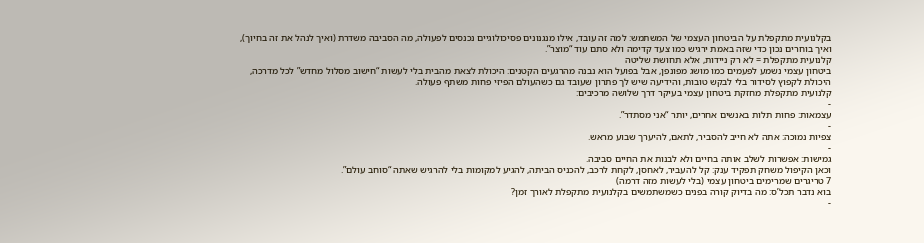בקלנועית מתקפלת על הביטחון העצמי של המשתמש: למה זה עובד, אילו מנגנונים פסיכולוגיים נכנסים לפעולה, מה הסביבה משדרת (ואיך לנהל את זה בחיוך), ואיך בוחרים נכון כדי שזה באמת ירגיש כמו צעד קדימה ולא סתם עוד “מוצר”.
קלנועית מתקפלת = לא רק ניידות, אלא תחושת שליטה
ביטחון עצמי נשמע לפעמים כמו מושג מפונפן, אבל בפועל הוא נבנה מהרגעים הקטנים: היכולת לצאת מהבית בלי לעשות “חישוב מסלול מחדש” לכל מדרכה, היכולת לקפוץ לסידור בלי לבקש טובות, והידיעה שיש לך פתרון שעובד גם כשהעולם הפיזי פחות משתף פעולה.
קלנועית מתקפלת מחזקת ביטחון עצמי בעיקר דרך שלושה מרכיבים:
-
עצמאות: פחות תלות באנשים אחרים, יותר “אני מסתדר”.
-
צפיות נמוכה: אתה לא חייב להסביר, לתאם, להיערך שבוע מראש.
-
גמישות: אפשרות לשלב אותה בחיים ולא לבנות את החיים סביבה.
וכאן הקיפול משחק תפקיד ענק: קל להעביר, לאחסן, לקחת לרכב, להכניס הביתה, להגיע למקומות בלי להרגיש שאתה “סוחב עולם”.
7 טריגרים שמרימים ביטחון עצמי (בלי לעשות מזה דרמה)
בוא נדבר תכל’ס: מה בדיוק קורה בפנים כשמשתמשים בקלנועית מתקפלת לאורך זמן?
-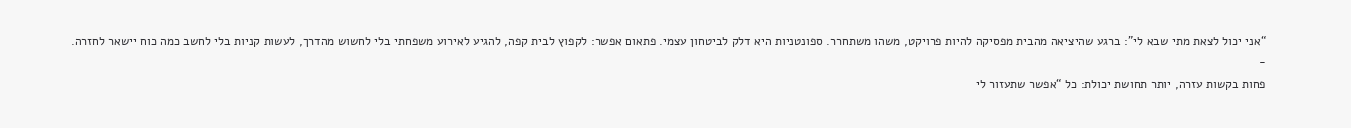“אני יכול לצאת מתי שבא לי”: ברגע שהיציאה מהבית מפסיקה להיות פרויקט, משהו משתחרר. ספונטניות היא דלק לביטחון עצמי. פתאום אפשר: לקפוץ לבית קפה, להגיע לאירוע משפחתי בלי לחשוש מהדרך, לעשות קניות בלי לחשב כמה כוח יישאר לחזרה.
-
פחות בקשות עזרה, יותר תחושת יכולת: כל “אפשר שתעזור לי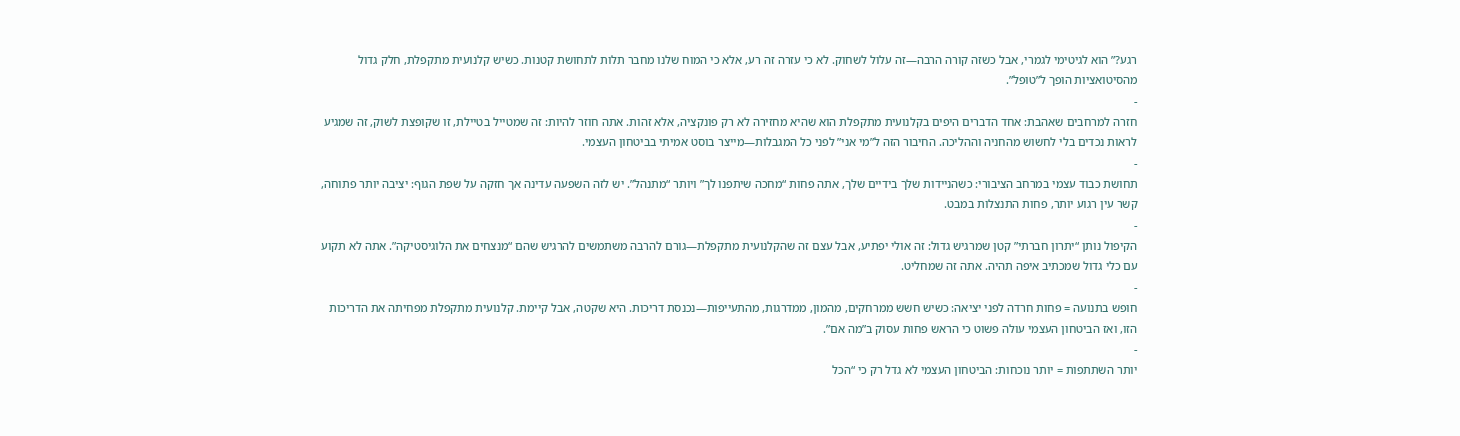רגע?” הוא לגיטימי לגמרי, אבל כשזה קורה הרבה—זה עלול לשחוק. לא כי עזרה זה רע, אלא כי המוח שלנו מחבר תלות לתחושת קטנות. כשיש קלנועית מתקפלת, חלק גדול מהסיטואציות הופך ל”טופל”.
-
חזרה למרחבים שאהבת: אחד הדברים היפים בקלנועית מתקפלת הוא שהיא מחזירה לא רק פונקציה, אלא זהות. אתה חוזר להיות: זה שמטייל בטיילת, זו שקופצת לשוק, זה שמגיע לראות נכדים בלי לחשוש מהחניה וההליכה. החיבור הזה ל”מי אני” לפני כל המגבלות—מייצר בוסט אמיתי בביטחון העצמי.
-
תחושת כבוד עצמי במרחב הציבורי: כשהניידות שלך בידיים שלך, אתה פחות “מחכה שיתפנו לך” ויותר “מתנהל”. יש לזה השפעה עדינה אך חזקה על שפת הגוף: יציבה יותר פתוחה, קשר עין רגוע יותר, פחות התנצלות במבט.
-
הקיפול נותן “יתרון חברתי” קטן שמרגיש גדול: זה אולי יפתיע, אבל עצם זה שהקלנועית מתקפלת—גורם להרבה משתמשים להרגיש שהם “מנצחים את הלוגיסטיקה”. אתה לא תקוע עם כלי גדול שמכתיב איפה תהיה. אתה זה שמחליט.
-
חופש בתנועה = פחות חרדה לפני יציאה: כשיש חשש ממרחקים, מהמון, ממדרגות, מהתעייפות—נכנסת דריכות. היא שקטה, אבל קיימת. קלנועית מתקפלת מפחיתה את הדריכות הזו, ואז הביטחון העצמי עולה פשוט כי הראש פחות עסוק ב”מה אם”.
-
יותר השתתפות = יותר נוכחות: הביטחון העצמי לא גדל רק כי “הכל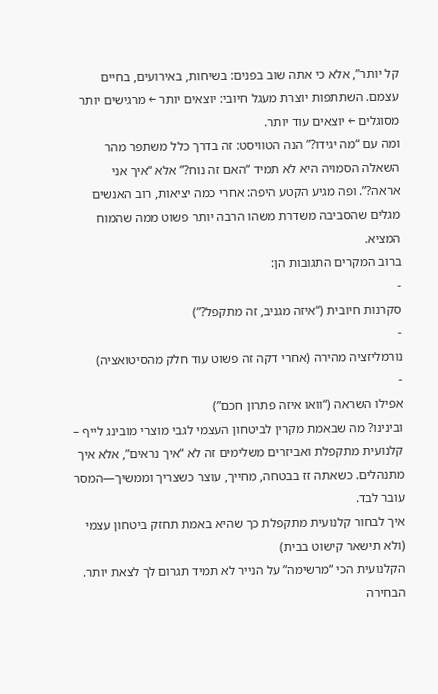קל יותר”, אלא כי אתה שוב בפנים: בשיחות, באירועים, בחיים עצמם. השתתפות יוצרת מעגל חיובי: יוצאים יותר ← מרגישים יותר מסוגלים ← יוצאים עוד יותר.
ומה עם “מה יגידו?” הנה הטוויסט: זה בדרך כלל משתפר מהר
השאלה הסמויה היא לא תמיד “האם זה נוח?” אלא “איך אני אראה?”. ופה מגיע הקטע היפה: אחרי כמה יציאות, רוב האנשים מגלים שהסביבה משדרת משהו הרבה יותר פשוט ממה שהמוח המציא.
ברוב המקרים התגובות הן:
-
סקרנות חיובית (“איזה מגניב, זה מתקפל?”)
-
נורמליזציה מהירה (אחרי דקה זה פשוט עוד חלק מהסיטואציה)
-
אפילו השראה (“וואו איזה פתרון חכם”)
ובינינו? מה שבאמת מקרין לביטחון העצמי לגבי מוצרי מובינג לייף – קלנועית מתקפלת ואביזרים משלימים זה לא “איך נראים”, אלא איך מתנהלים. כשאתה זז בבטחה, מחייך, עוצר כשצריך וממשיך—המסר עובר לבד.
איך לבחור קלנועית מתקפלת כך שהיא באמת תחזק ביטחון עצמי (ולא תישאר קישוט בבית)
הקלנועית הכי “מרשימה” על הנייר לא תמיד תגרום לך לצאת יותר. הבחירה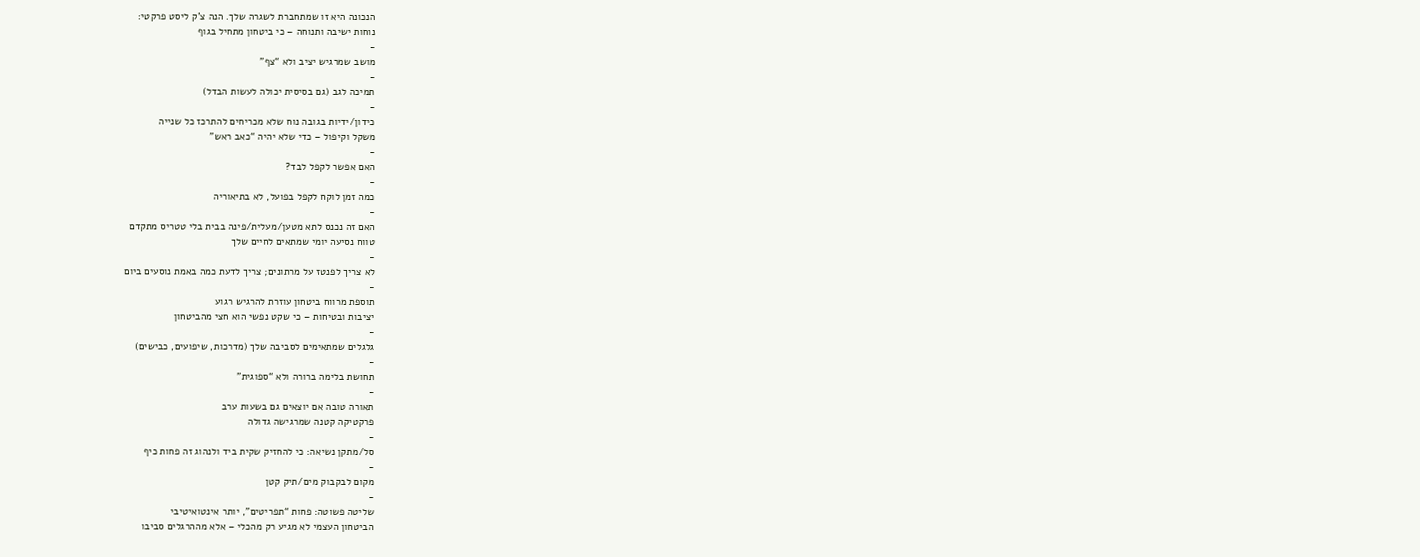הנכונה היא זו שמתחברת לשגרה שלך. הנה צ’ק ליסט פרקטי:
נוחות ישיבה ותנוחה – כי ביטחון מתחיל בגוף
-
מושב שמרגיש יציב ולא “צף”
-
תמיכה לגב (גם בסיסית יכולה לעשות הבדל)
-
כידון/ידיות בגובה נוח שלא מכריחים להתרכז כל שנייה
משקל וקיפול – כדי שלא יהיה “כאב ראש”
-
האם אפשר לקפל לבד?
-
כמה זמן לוקח לקפל בפועל, לא בתיאוריה
-
האם זה נכנס לתא מטען/מעלית/פינה בבית בלי טטריס מתקדם
טווח נסיעה יומי שמתאים לחיים שלך
-
לא צריך לפנטז על מרתונים; צריך לדעת כמה באמת נוסעים ביום
-
תוספת מרווח ביטחון עוזרת להרגיש רגוע
יציבות ובטיחות – כי שקט נפשי הוא חצי מהביטחון
-
גלגלים שמתאימים לסביבה שלך (מדרכות, שיפועים, כבישים)
-
תחושת בלימה ברורה ולא “ספוגית”
-
תאורה טובה אם יוצאים גם בשעות ערב
פרקטיקה קטנה שמרגישה גדולה
-
סל/מתקן נשיאה: כי להחזיק שקית ביד ולנהוג זה פחות כיף
-
מקום לבקבוק מים/תיק קטן
-
שליטה פשוטה: פחות “תפריטים”, יותר אינטואיטיבי
הביטחון העצמי לא מגיע רק מהכלי – אלא מההרגלים סביבו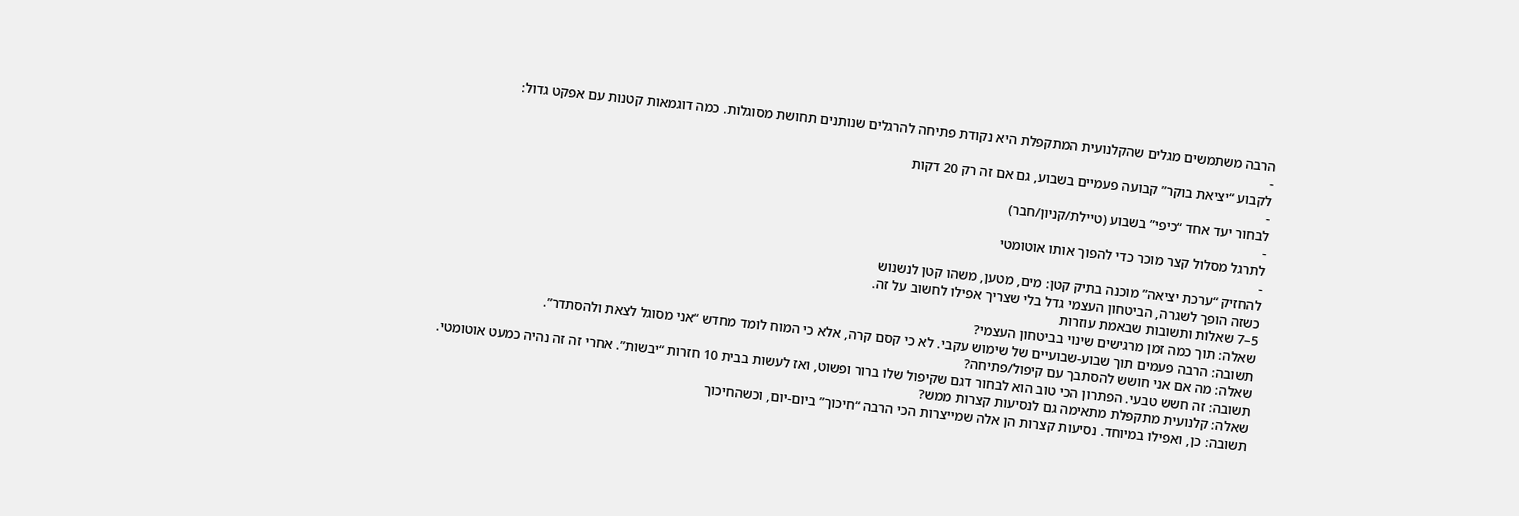הרבה משתמשים מגלים שהקלנועית המתקפלת היא נקודת פתיחה להרגלים שנותנים תחושת מסוגלות. כמה דוגמאות קטנות עם אפקט גדול:
-
לקבוע “יציאת בוקר” קבועה פעמיים בשבוע, גם אם זה רק 20 דקות
-
לבחור יעד אחד “כיפי” בשבוע (טיילת/קניון/חבר)
-
לתרגל מסלול קצר מוכר כדי להפוך אותו אוטומטי
-
להחזיק “ערכת יציאה” מוכנה בתיק קטן: מים, מטען, משהו קטן לנשנוש
כשזה הופך לשגרה, הביטחון העצמי גדל בלי שצריך אפילו לחשוב על זה.
5–7 שאלות ותשובות שבאמת עוזרות
שאלה: תוך כמה זמן מרגישים שינוי בביטחון העצמי?
תשובה: הרבה פעמים תוך שבוע-שבועיים של שימוש עקבי. לא כי קסם קרה, אלא כי המוח לומד מחדש “אני מסוגל לצאת ולהסתדר”.
שאלה: מה אם אני חושש להסתבך עם קיפול/פתיחה?
תשובה: זה חשש טבעי. הפתרון הכי טוב הוא לבחור דגם שקיפול שלו ברור ופשוט, ואז לעשות בבית 10 חזרות “יבשות”. אחרי זה זה נהיה כמעט אוטומטי.
שאלה: קלנועית מתקפלת מתאימה גם לנסיעות קצרות ממש?
תשובה: כן, ואפילו במיוחד. נסיעות קצרות הן אלה שמייצרות הכי הרבה “חיכוך” ביום-יום, וכשהחיכוך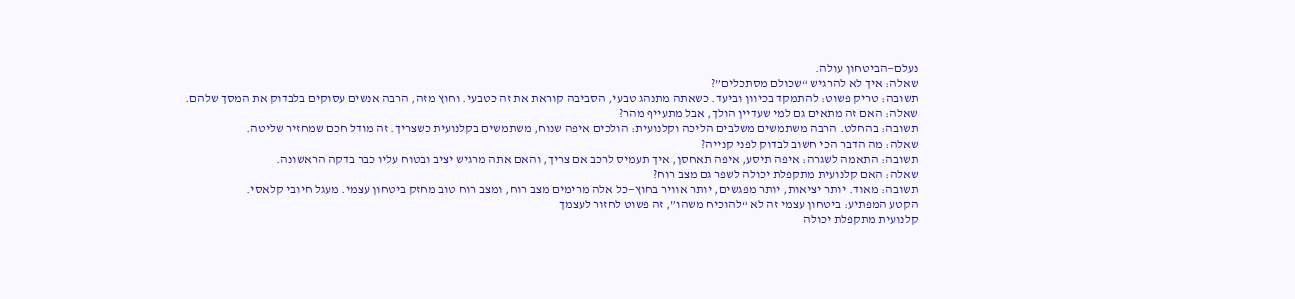נעלם—הביטחון עולה.
שאלה: איך לא להרגיש “שכולם מסתכלים”?
תשובה: טריק פשוט: להתמקד בכיוון וביעד. כשאתה מתנהג טבעי, הסביבה קוראת את זה כטבעי. וחוץ מזה, הרבה אנשים עסוקים בלבדוק את המסך שלהם.
שאלה: האם זה מתאים גם למי שעדיין הולך, אבל מתעייף מהר?
תשובה: בהחלט. הרבה משתמשים משלבים הליכה וקלנועית: הולכים איפה שנוח, משתמשים בקלנועית כשצריך. זה מודל חכם שמחזיר שליטה.
שאלה: מה הדבר הכי חשוב לבדוק לפני קנייה?
תשובה: התאמה לשגרה: איפה תיסע, איפה תאחסן, איך תעמיס לרכב אם צריך, והאם אתה מרגיש יציב ובטוח עליו כבר בדקה הראשונה.
שאלה: האם קלנועית מתקפלת יכולה לשפר גם מצב רוח?
תשובה: מאוד. יותר יציאות, יותר מפגשים, יותר אוויר בחוץ—כל אלה מרימים מצב רוח, ומצב רוח טוב מחזק ביטחון עצמי. מעגל חיובי קלאסי.
הקטע המפתיע: ביטחון עצמי זה לא “להוכיח משהו”, זה פשוט לחזור לעצמך
קלנועית מתקפלת יכולה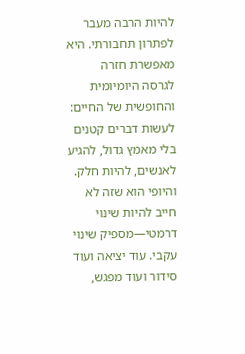להיות הרבה מעבר לפתרון תחבורתי. היא מאפשרת חזרה לגרסה היומיומית והחופשית של החיים: לעשות דברים קטנים בלי מאמץ גדול, להגיע לאנשים, להיות חלק. והיופי הוא שזה לא חייב להיות שינוי דרמטי—מספיק שינוי עקבי. עוד יציאה ועוד סידור ועוד מפגש,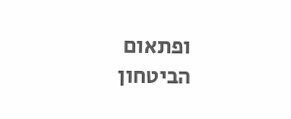ופתאום הביטחון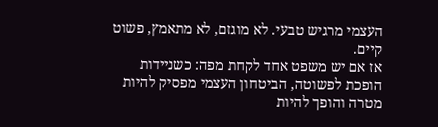העצמי מרגיש טבעי. לא מוגזם, לא מתאמץ, פשוט קיים.
אז אם יש משפט אחד לקחת מפה: כשניידות הופכת לפשוטה, הביטחון העצמי מפסיק להיות מטרה והופך להיות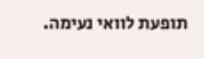תופעת לוואי נעימה.